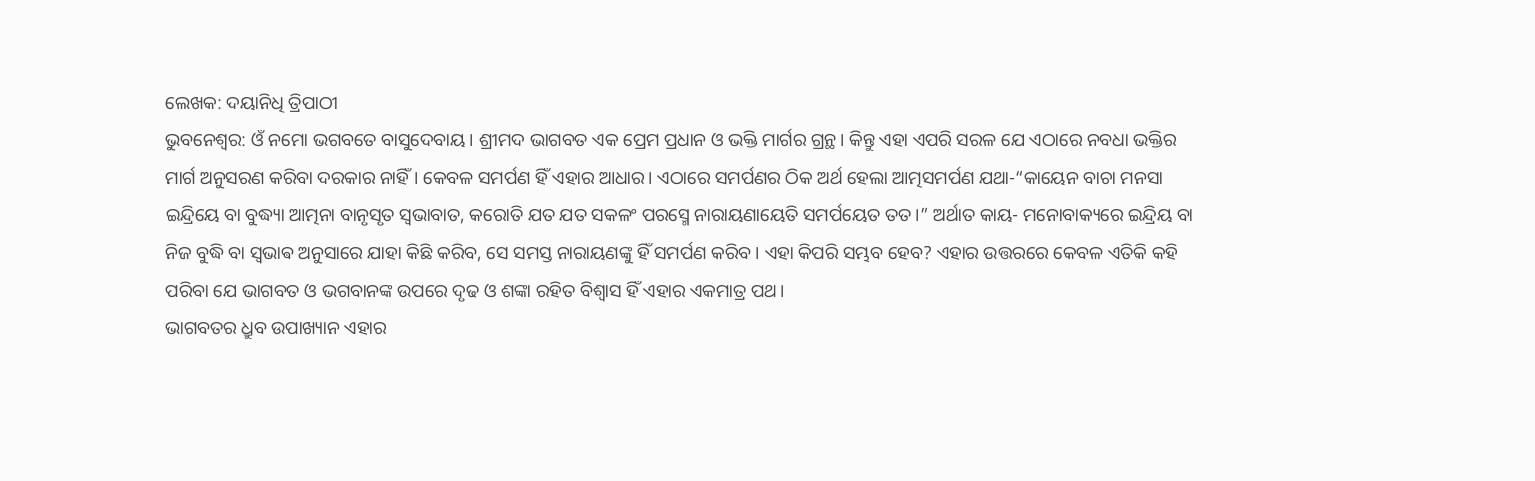ଲେଖକ: ଦୟାନିଧି ତ୍ରିପାଠୀ
ଭୁବନେଶ୍ୱର: ଓଁ ନମୋ ଭଗବତେ ବାସୁଦେବାୟ। ଶ୍ରୀମଦ ଭାଗବତ ଏକ ପ୍ରେମ ପ୍ରଧାନ ଓ ଭକ୍ତି ମାର୍ଗର ଗ୍ରନ୍ଥ। କିନ୍ତୁ ଏହା ଏପରି ସରଳ ଯେ ଏଠାରେ ନବଧା ଭକ୍ତିର ମାର୍ଗ ଅନୁସରଣ କରିବା ଦରକାର ନାହିଁ। କେବଳ ସମର୍ପଣ ହିଁ ଏହାର ଆଧାର। ଏଠାରେ ସମର୍ପଣର ଠିକ ଅର୍ଥ ହେଲା ଆତ୍ମସମର୍ପଣ ଯଥା-“କାୟେନ ବାଚା ମନସା ଇନ୍ଦ୍ରିୟେ ବା ବୁଦ୍ଧ୍ୟା ଆତ୍ମନା ବାନୃସୃତ ସ୍ଵଭାବାତ, କରୋତି ଯତ ଯତ ସକଳଂ ପରସ୍ମେ ନାରାୟଣାୟେତି ସମର୍ପୟେତ ତତ।” ଅର୍ଥାତ କାୟ- ମନୋବାକ୍ୟରେ ଇନ୍ଦ୍ରିୟ ବା ନିଜ ବୁଦ୍ଧି ବା ସ୍ଵଭାଵ ଅନୁସାରେ ଯାହା କିଛି କରିବ, ସେ ସମସ୍ତ ନାରାୟଣଙ୍କୁ ହିଁ ସମର୍ପଣ କରିବ। ଏହା କିପରି ସମ୍ଭବ ହେବ? ଏହାର ଉତ୍ତରରେ କେବଳ ଏତିକି କହି ପରିବା ଯେ ଭାଗବତ ଓ ଭଗବାନଙ୍କ ଉପରେ ଦୃଢ ଓ ଶଙ୍କା ରହିତ ବିଶ୍ୱାସ ହିଁ ଏହାର ଏକମାତ୍ର ପଥ।
ଭାଗବତର ଧ୍ରୁବ ଉପାଖ୍ୟାନ ଏହାର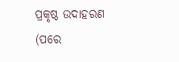ପ୍ରକୃଷ୍ଠ ଉଦାହରଣ (ପରେ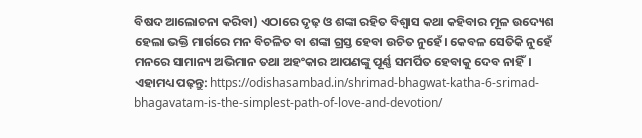ବିଷଦ ଆଲୋଚନା କରିବା) ଏଠାରେ ଦୃଢ଼ ଓ ଶଙ୍କା ରହିତ ବିଶ୍ୱାସ କଥା କହିବାର ମୂଳ ଉଦ୍ୟେଶ ହେଲା ଭକ୍ତି ମାର୍ଗରେ ମନ ବିଚଳିତ ବା ଶଙ୍କା ଗ୍ରସ୍ତ ହେବା ଉଚିତ ନୁହେଁ। କେବଳ ସେତିକି ନୁହେଁ ମନରେ ସାମାନ୍ୟ ଅଭିମାନ ତଥା ଅହଂକାର ଆପଣଙ୍କୁ ପୂର୍ଣ୍ଣ ସମର୍ପିତ ହେବାକୁ ଦେବ ନାହିଁ।
ଏହାମଧ୍ୟ ପଢ଼ନ୍ତୁ: https://odishasambad.in/shrimad-bhagwat-katha-6-srimad-bhagavatam-is-the-simplest-path-of-love-and-devotion/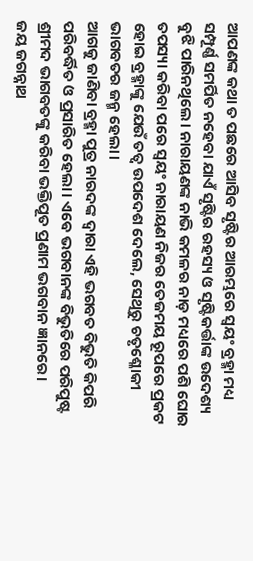ଆପଣଙ୍କ କଥା ତ ପଛରେ ଆସିବ ସୃଷ୍ଟିର ଆରମ୍ଭରେ ସ୍ୱୟଂ ବ୍ରହ୍ମା ମଧ୍ୟ ସମ୍ପୂର୍ଣ୍ଣ ସମର୍ପିତ ନହେବା ଯାଏଁ ସୃଷ୍ଟିର ରହସ୍ୟ ଓ ସୃଷ୍ଟିକର୍ତ୍ତାଙ୍କ ଉଦେଶ୍ୟ ବୁଝି ପାରିନଥିଲେ। ନାରାୟଣଙ୍କ ନାଭି କମଳର ନାଡ଼ ମଧ୍ୟରେ ପଶି ଘୋର ତପସ୍ୟା କରିବା ପରେ ସ୍ୱୟଂ ନାରାୟଣ ନିଜର ତେଜମୟ ରୂପରେ ପ୍ରକଟ ହୋଇ ବ୍ରହ୍ମାଙ୍କୁ ଯେଉଁ ତତ୍ୱ ଉପଦେଶ ଦେଲେ, ସେଥିରୁ ଚତୃଶ୍ଳୋକୀ ଭାଗବତର ଜନ୍ମ ହେଲା।
ଆଗକୁ ଜାଣିବା ବ୍ରହ୍ମା ପୁତ୍ର ନାରଦଙ୍କ ଦ୍ୱାରା ଏହି ଭଗବତ ବିଭୁତି କିପରି ପରିବର୍ଦ୍ଧିତ ଓ ପ୍ରସାରିତ ହେଲା। ଏଵେ ଭଗବାନଙ୍କ ବିଭୁତିରେ ପରିପୁଷ୍ଟ ଶ୍ରୀମଦ ଭାଗବତଙ୍କୁ କରିବା ଭକ୍ତିପୂତ ପ୍ରଣାମ ଭଗବାନ ଜ୍ଞାନରେ।
ଜୟ ଜଗନ୍ନାଥ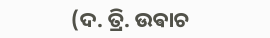(ଦ. ତ୍ରି. ଉଵାଚ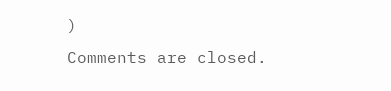)
Comments are closed.